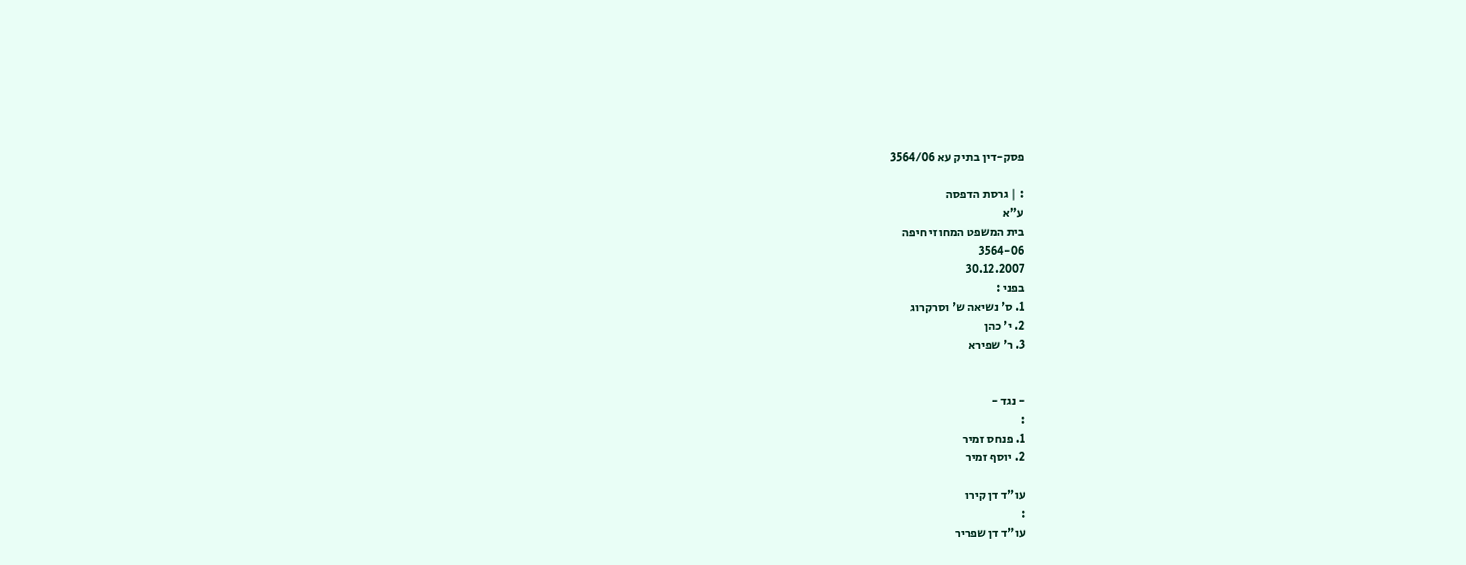פסק-דין בתיק עא 3564/06

: | גרסת הדפסה
ע"א
בית המשפט המחוזי חיפה
3564-06
30.12.2007
בפני :
1. ס' נשיאה ש' וסרקרוג
2. י' כהן
3. ר' שפירא


- נגד -
:
1. פנחס זמיר
2. יוסף זמיר

עו"ד דן קירו
:
עו"ד דן שפריר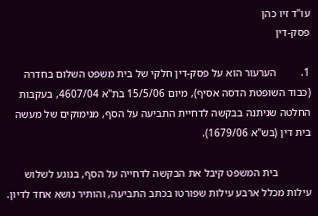עו"ד זיו כהן
פסק-דין

1.         הערעור הוא על פסק-דין חלקי של בית משפט השלום בחדרה (כבוד השופטת הדסה אסיף), מיום 15/5/06 בת"א 4607/04, בעקבות החלטה שניתנה בבקשה לדחיית התביעה על הסף, מנימוקים של מעשה בית דין (בש"א 1679/06).

            בית המשפט קיבל את הבקשה לדחייה על הסף, בנוגע לשלוש עילות מכלל ארבע עילות שפורטו בכתב התביעה, והותיר נושא אחד לדיון.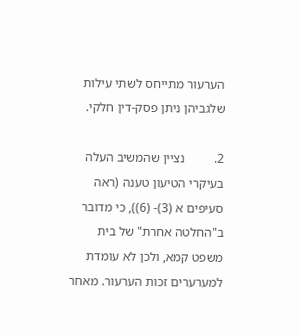הערעור מתייחס לשתי עילות שלגביהן ניתן פסק-דין חלקי.

2.         נציין שהמשיב העלה בעיקרי הטיעון טענה (ראה סעיפים א (3)- (6)), כי מדובר ב"החלטה אחרת" של בית משפט קמא, ולכן לא עומדת למערערים זכות הערעור. מאחר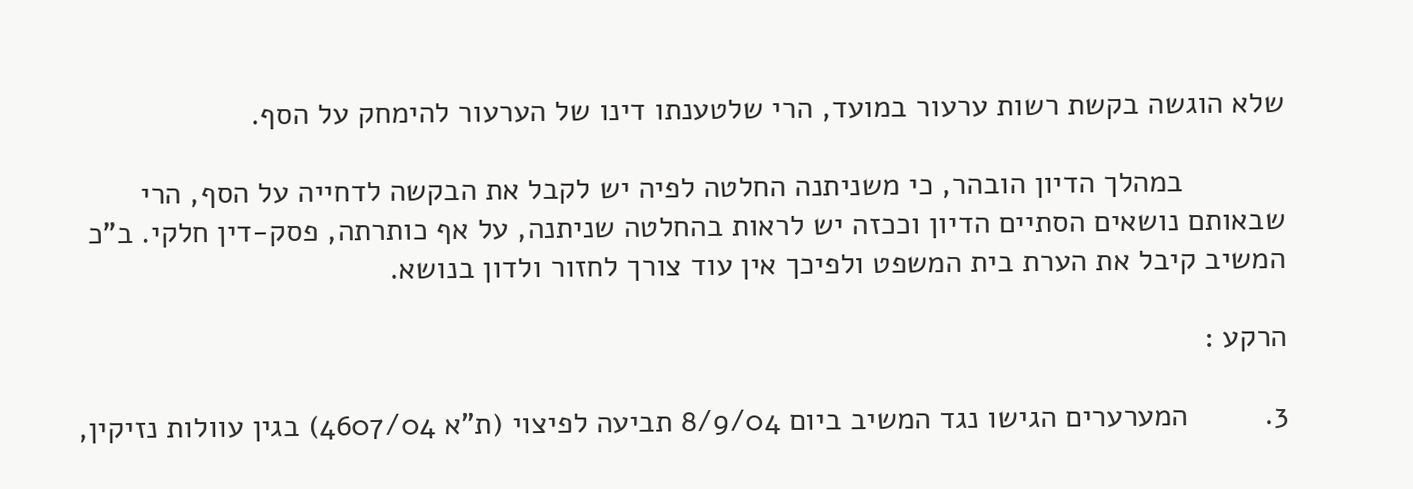שלא הוגשה בקשת רשות ערעור במועד, הרי שלטענתו דינו של הערעור להימחק על הסף.

            במהלך הדיון הובהר, כי משניתנה החלטה לפיה יש לקבל את הבקשה לדחייה על הסף, הרי שבאותם נושאים הסתיים הדיון וככזה יש לראות בהחלטה שניתנה, על אף כותרתה, פסק-דין חלקי. ב"כ המשיב קיבל את הערת בית המשפט ולפיכך אין עוד צורך לחזור ולדון בנושא.

הרקע :

3.         המערערים הגישו נגד המשיב ביום 8/9/04 תביעה לפיצוי (ת"א 4607/04) בגין עוולות נזיקין,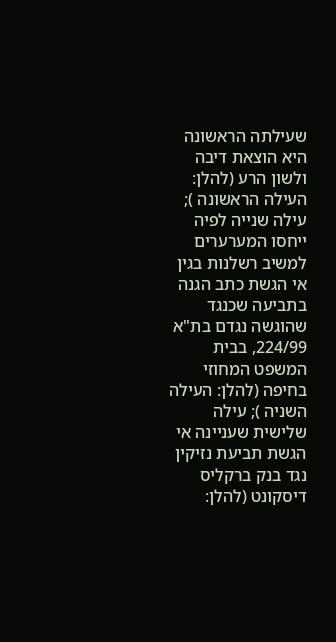שעילתה הראשונה היא הוצאת דיבה ולשון הרע (להלן: העילה הראשונה ); עילה שנייה לפיה ייחסו המערערים למשיב רשלנות בגין אי הגשת כתב הגנה בתביעה שכנגד שהוגשה נגדם בת"א 224/99, בבית המשפט המחוזי בחיפה (להלן: העילה השניה ); עילה שלישית שעניינה אי הגשת תביעת נזיקין נגד בנק ברקליס דיסקונט (להלן: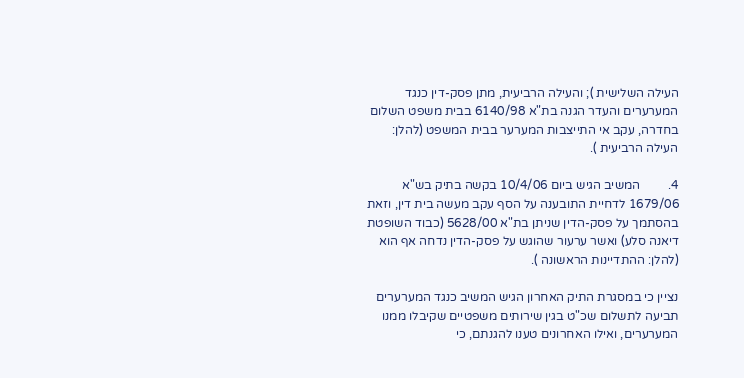העילה השלישית ); והעילה הרביעית, מתן פסק-דין כנגד המערערים והעדר הגנה בת"א 6140/98 בבית משפט השלום בחדרה, עקב אי התייצבות המערער בבית המשפט (להלן: העילה הרביעית ).

4.         המשיב הגיש ביום 10/4/06 בקשה בתיק בש"א 1679/06 לדחיית התובענה על הסף עקב מעשה בית דין, וזאת בהסתמך על פסק-הדין שניתן בת"א 5628/00 (כבוד השופטת דיאנה סלע) ואשר ערעור שהוגש על פסק-הדין נדחה אף הוא (להלן: ההתדיינות הראשונה ).

נציין כי במסגרת התיק האחרון הגיש המשיב כנגד המערערים תביעה לתשלום שכ"ט בגין שירותים משפטיים שקיבלו ממנו המערערים, ואילו האחרונים טענו להגנתם, כי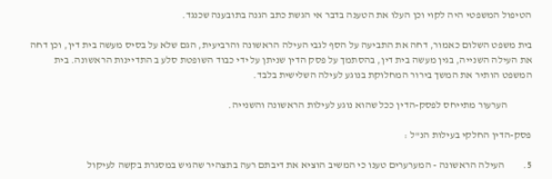הטיפול המשפטי היה לקוי וכן העלו את הטענה בדבר אי הגשת כתב הגנה בתובענה שכנגד.

בית משפט השלום כאמור, דחה את התביעה על הסף לגבי העילה הראשונה והרביעית, הגם שלא על בסיס מעשה בית דין, וכן דחה את העילה השנייה, בגין מעשה בית דין, בהסתמך על פסק הדין שניתן על ידי כבוד השופטת סלע ב התדיינות הראשונה. בית המשפט הותיר את המשך בירור המחלוקת בנוגע לעילה השלישית בלבד.

            הערעור מתייחס לפסק-הדין ככל שהוא נוגע לעילות הראשונה והשנייה.

פסק-הדין החלקי בעילות הנ"ל :

5.         העילה הראשונה - המערערים טענו כי המשיב הוציא את דיבתם רעה בתצהיר שהגיש במסגרת בקשה לעיקול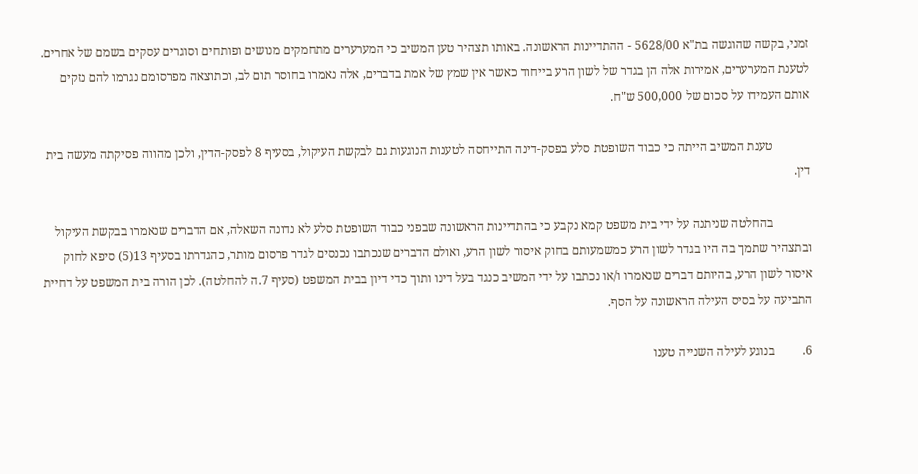זמני, בקשה שהוגשה בת"א 5628/00 - ההתדיינות הראשונה. באותו תצהיר טען המשיב כי המערערים מתחמקים מנושים ופותחים וסוגרים עסקים בשמם של אחרים. לטענת המערערים, אמירות אלה הן בגדר של לשון הרע בייחוד כאשר אין שמץ של אמת בדברים, אלה נאמרו בחוסר תום לב, וכתוצאה מפרסומם נגרמו להם נזקים אותם העמידו על סכום של 500,000 ש"ח.

            טענת המשיב הייתה כי כבוד השופטת סלע בפסק-דינה התייחסה לטענות הנוגעות גם לבקשת העיקול, בסעיף 8 לפסק-הדין, ולכן מהווה פסיקתה מעשה בית דין.

            בהחלטה שניתנה על ידי בית משפט קמא נקבע כי בהתדיינות הראשונה שבפני כבוד השופטת סלע לא נדונה השאלה, אם הדברים שנאמרו בבקשת העיקול ובתצהיר שתמך בה היו בגדר לשון הרע כמשמעותם בחוק איסור לשון הרע, ואולם הדברים שנכתבו נכנסים לגדר פרסום מותר, כהגדרתו בסעיף 13(5) סיפא לחוק איסור לשון הרע, בהיותם דברים שנאמרו ו/או נכתבו על ידי המשיב כנגד בעל דינו ותוך כדי דיון בבית המשפט (סעיף 7.ה להחלטה). לכן הורה בית המשפט על דחיית התביעה על בסיס העילה הראשונה על הסף.

6.         בנוגע לעילה השנייה טענו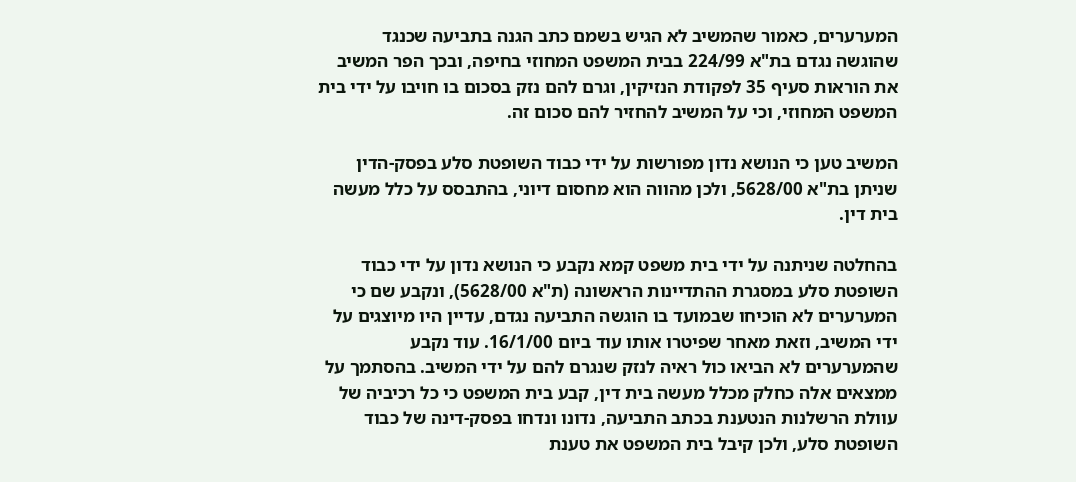המערערים, כאמור שהמשיב לא הגיש בשמם כתב הגנה בתביעה שכנגד שהוגשה נגדם בת"א 224/99 בבית המשפט המחוזי בחיפה, ובכך הפר המשיב את הוראות סעיף 35 לפקודת הנזיקין, וגרם להם נזק בסכום בו חויבו על ידי בית המשפט המחוזי, וכי על המשיב להחזיר להם סכום זה.

המשיב טען כי הנושא נדון מפורשות על ידי כבוד השופטת סלע בפסק-הדין שניתן בת"א 5628/00, ולכן מהווה הוא מחסום דיוני, בהתבסס על כלל מעשה בית דין.

בהחלטה שניתנה על ידי בית משפט קמא נקבע כי הנושא נדון על ידי כבוד השופטת סלע במסגרת ההתדיינות הראשונה (ת"א 5628/00), ונקבע שם כי המערערים לא הוכיחו שבמועד בו הוגשה התביעה נגדם, עדיין היו מיוצגים על ידי המשיב, וזאת מאחר שפיטרו אותו עוד ביום 16/1/00. עוד נקבע שהמערערים לא הביאו כול ראיה לנזק שנגרם להם על ידי המשיב. בהסתמך על ממצאים אלה כחלק מכלל מעשה בית דין, קבע בית המשפט כי כל רכיביה של עוולת הרשלנות הנטענת בכתב התביעה, נדונו ונדחו בפסק-דינה של כבוד השופטת סלע, ולכן קיבל בית המשפט את טענת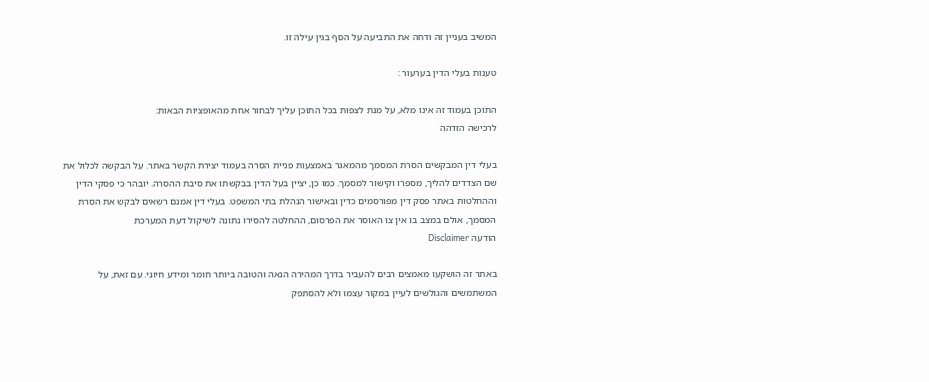המשיב בעניין זה ודחה את התביעה על הסף בגין עילה זו.

טענות בעלי הדין בערעור :

התוכן בעמוד זה אינו מלא, על מנת לצפות בכל התוכן עליך לבחור אחת מהאופציות הבאות:
לרכישה הזדהה

בעלי דין המבקשים הסרת המסמך מהמאגר באמצעות פניית הסרה בעמוד יצירת הקשר באתר. על הבקשה לכלול את שם הצדדים להליך, מספרו וקישור למסמך. כמו כן, יציין בעל הדין בבקשתו את סיבת ההסרה. יובהר כי פסקי הדין וההחלטות באתר פסק דין מפורסמים כדין ובאישור הנהלת בתי המשפט. בעלי דין אמנם רשאים לבקש את הסרת המסמך, אולם במצב בו אין צו האוסר את הפרסום, ההחלטה להסירו נתונה לשיקול דעת המערכת
הודעה Disclaimer

באתר זה הושקעו מאמצים רבים להעביר בדרך המהירה הנאה והטובה ביותר חומר ומידע חיוני. עם זאת, על המשתמשים והגולשים לעיין במקור עצמו ולא להסתפק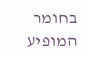בחומר המופיע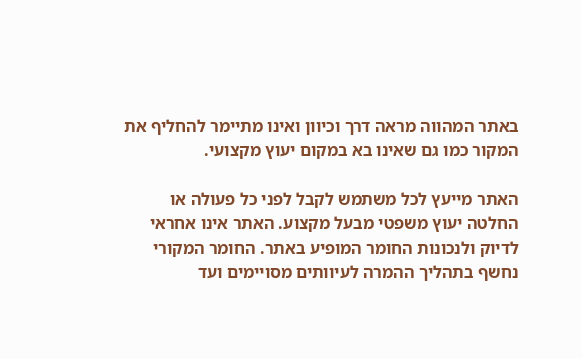באתר המהווה מראה דרך וכיוון ואינו מתיימר להחליף את המקור כמו גם שאינו בא במקום יעוץ מקצועי.

האתר מייעץ לכל משתמש לקבל לפני כל פעולה או החלטה יעוץ משפטי מבעל מקצוע. האתר אינו אחראי לדיוק ולנכונות החומר המופיע באתר. החומר המקורי נחשף בתהליך ההמרה לעיוותים מסויימים ועד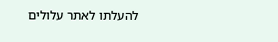להעלתו לאתר עלולים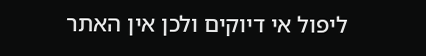ליפול אי דיוקים ולכן אין האתר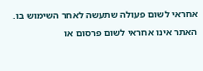אחראי לשום פעולה שתעשה לאחר השימוש בו. האתר אינו אחראי לשום פרסום או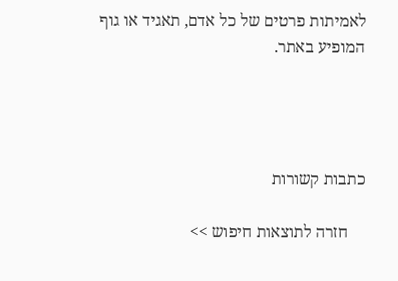לאמיתות פרטים של כל אדם, תאגיד או גוף המופיע באתר.




כתבות קשורות

    חזרה לתוצאות חיפוש >>